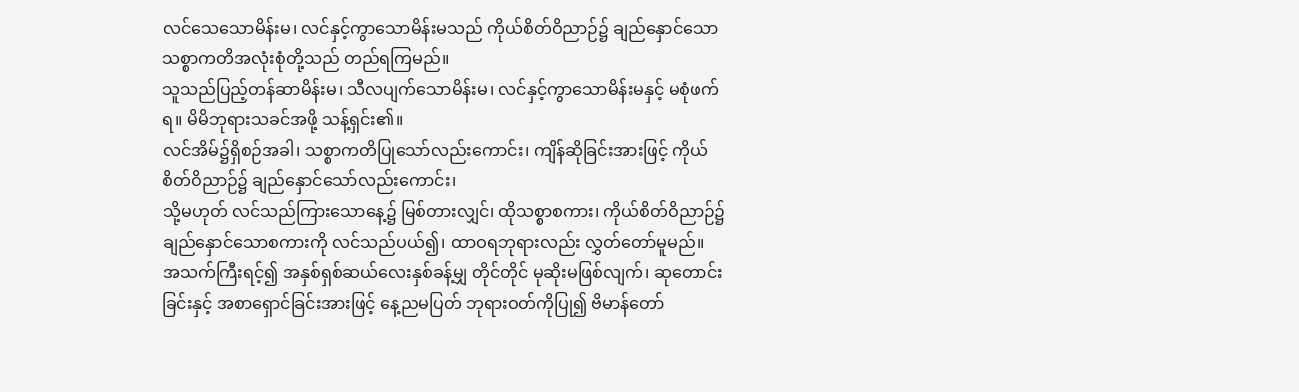လင်သေသောမိန်းမ၊ လင်နှင့်ကွာသောမိန်းမသည် ကိုယ်စိတ်ဝိညာဉ်၌ ချည်နှောင်သော သစ္စာကတိအလုံးစုံတို့သည် တည်ရကြမည်။
သူသည်ပြည့်တန်ဆာမိန်းမ၊ သီလပျက်သောမိန်းမ၊ လင်နှင့်ကွာသောမိန်းမနှင့် မစုံဖက်ရ။ မိမိဘုရားသခင်အဖို့ သန့်ရှင်း၏။
လင်အိမ်၌ရှိစဉ်အခါ၊ သစ္စာကတိပြုသော်လည်းကောင်း၊ ကျိန်ဆိုခြင်းအားဖြင့် ကိုယ်စိတ်ဝိညာဉ်၌ ချည်နှောင်သော်လည်းကောင်း၊
သို့မဟုတ် လင်သည်ကြားသောနေ့၌ မြစ်တားလျှင်၊ ထိုသစ္စာစကား၊ ကိုယ်စိတ်ဝိညာဉ်၌ ချည်နှောင်သောစကားကို လင်သည်ပယ်၍၊ ထာဝရဘုရားလည်း လွှတ်တော်မူမည်။
အသက်ကြီးရင့်၍ အနှစ်ရှစ်ဆယ်လေးနှစ်ခန့်မျှ တိုင်တိုင် မုဆိုးမဖြစ်လျက်၊ ဆုတောင်းခြင်းနှင့် အစာရှောင်ခြင်းအားဖြင့် နေ့ညမပြတ် ဘုရားဝတ်ကိုပြု၍ ဗိမာန်တော်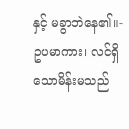နှင့် မခွာဘဲနေ၏။-
ဥပမာကား၊ လင်ရှိသောမိန်းမသည်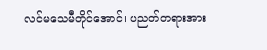လင်မသေမီတိုင်အောင်၊ ပညတ်တရားအား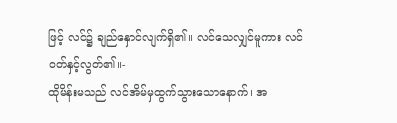ဖြင့် လင်၌ ချည်နှောင်လျက်ရှိ၏။ လင်သေလျှင်မူကား လင်ဝတ်နှင့်လွတ်၏။-
ထိုမိန်းမသည် လင်အိမ်မှထွက်သွားသောနောက်၊ အ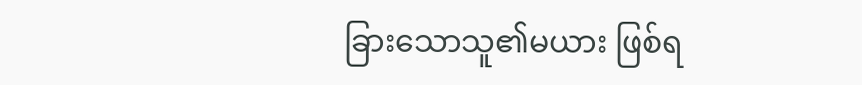ခြားသောသူ၏မယား ဖြစ်ရ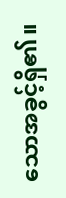သောအခွင့်ရှိ၏။